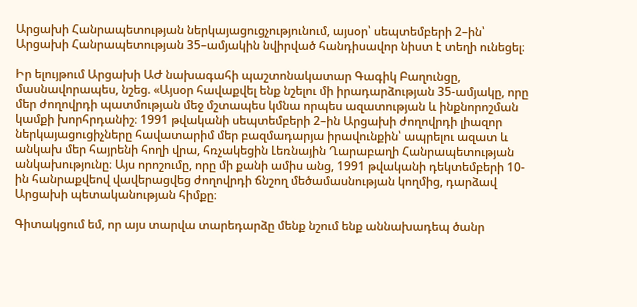Արցախի Հանրապետության ներկայացուցչությունում, այսօր՝ սեպտեմբերի 2–ին՝ Արցախի Հանրապետության 35–ամյակին նվիրված հանդիսավոր նիստ է տեղի ունեցել։

Իր ելույթում Արցախի ԱԺ նախագահի պաշտոնակատար Գագիկ Բաղունցը, մասնավորապես, նշեց. «Այսօր հավաքվել ենք նշելու մի իրադարձության 35-ամյակը, որը մեր ժողովրդի պատմության մեջ մշտապես կմնա որպես ազատության և ինքնորոշման կամքի խորհրդանիշ։ 1991 թվականի սեպտեմբերի 2–ին Արցախի ժողովրդի լիազոր ներկայացուցիչները հավատարիմ մեր բազմադարյա իրավունքին՝ ապրելու ազատ և անկախ մեր հայրենի հողի վրա, հռչակեցին Լեռնային Ղարաբաղի Հանրապետության անկախությունը։ Այս որոշումը, որը մի քանի ամիս անց, 1991 թվականի դեկտեմբերի 10-ին հանրաքվեով վավերացվեց ժողովրդի ճնշող մեծամասնության կողմից, դարձավ Արցախի պետականության հիմքը։

Գիտակցում եմ, որ այս տարվա տարեդարձը մենք նշում ենք աննախադեպ ծանր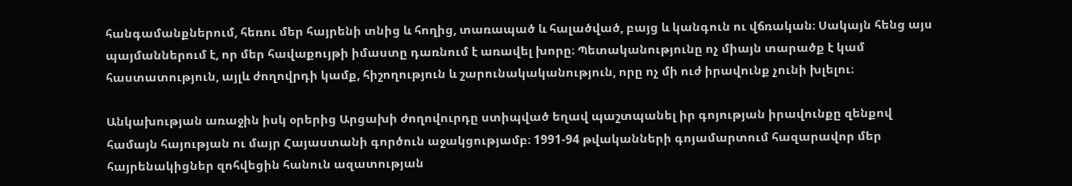հանգամանքներում, հեռու մեր հայրենի տնից և հողից, տառապած և հալածված, բայց և կանգուն ու վճռական։ Սակայն հենց այս պայմաններում է, որ մեր հավաքույթի իմաստը դառնում է առավել խորը։ Պետականությունը ոչ միայն տարածք է կամ հաստատություն, այլև ժողովրդի կամք, հիշողություն և շարունակականություն, որը ոչ մի ուժ իրավունք չունի խլելու։

Անկախության առաջին իսկ օրերից Արցախի ժողովուրդը ստիպված եղավ պաշտպանել իր գոյության իրավունքը զենքով համայն հայության ու մայր Հայաստանի գործուն աջակցությամբ։ 1991-94 թվականների գոյամարտում հազարավոր մեր հայրենակիցներ զոհվեցին հանուն ազատության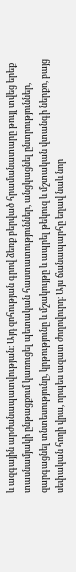և ազգային արժանապատվության։ Այդ զոհության գրով ձեռք բերված հրամանատարը թույլ տվեց երեք տասնամյակի ընթացքում կառուցել պետական հաստատություններ, անցկացնել ընտրություններ, զարգացնել տնտեսությունը, կրթությունը և մշակույթը և ապրել թեկուզ և մշտական վտանգի ներքո, բայց սեփական հողի վրա, որպես ազատ ժողովուրդ։ Այս ճանապարհը եղավ նաև նոր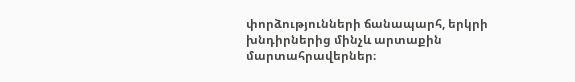փորձությունների ճանապարհ, երկրի խնդիրներից մինչև արտաքին մարտահրավերներ։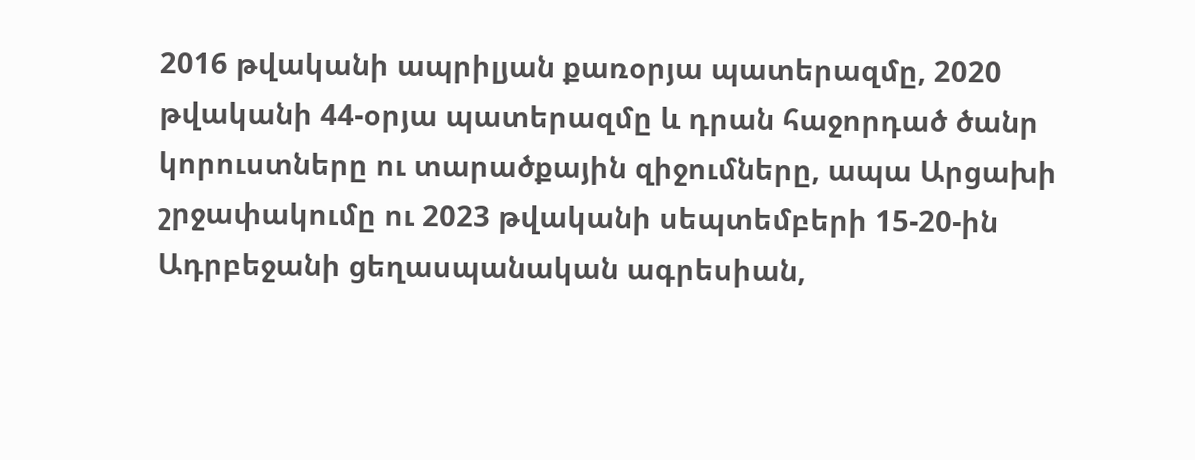2016 թվականի ապրիլյան քառօրյա պատերազմը, 2020 թվականի 44-օրյա պատերազմը և դրան հաջորդած ծանր կորուստները ու տարածքային զիջումները, ապա Արցախի շրջափակումը ու 2023 թվականի սեպտեմբերի 15-20-ին Ադրբեջանի ցեղասպանական ագրեսիան,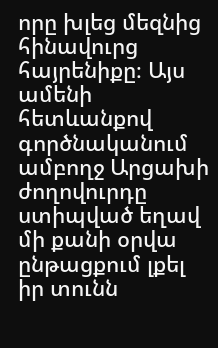որը խլեց մեզնից հինավուրց հայրենիքը։ Այս ամենի հետևանքով գործնականում ամբողջ Արցախի ժողովուրդը ստիպված եղավ մի քանի օրվա ընթացքում լքել իր տունն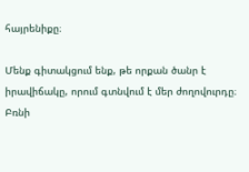հայրենիքը։

Մենք գիտակցում ենք, թե որքան ծանր է իրավիճակը, որում գտնվում է մեր ժողովուրդը։ Բռնի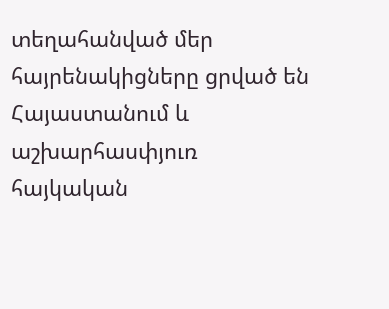տեղահանված մեր հայրենակիցները ցրված են Հայաստանում և աշխարհասփյուռ հայկական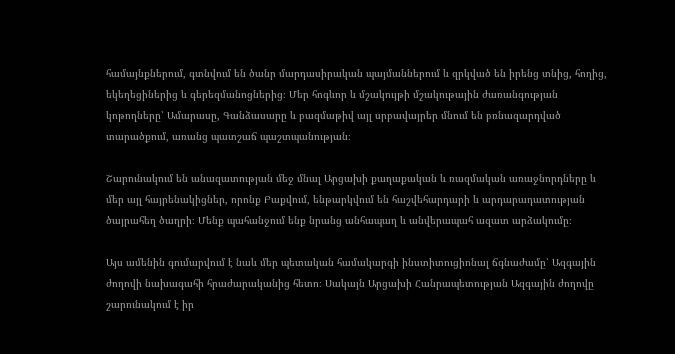համայնքներում, գտնվում են ծանր մարդասիրական պայմաններում և զրկված են իրենց տնից, հողից, եկեղեցիներից և գերեզմանոցներից։ Մեր հոգևոր և մշակույթի մշակութային ժառանգության կոթողները՝ Ամարասը, Գանձասարը և բազմաթիվ այլ սրբավայրեր մնում են բռնազարդված տարածքում, առանց պատշաճ պաշտպանության։

Շարունակում են անազատության մեջ մնալ Արցախի քաղաքական և ռազմական առաջնորդները և մեր այլ հայրենակիցներ, որոնք Բաքվում, ենթարկվում են հաշվեհարդարի և արդարադատության ծայրահեղ ծաղրի։ Մենք պահանջում ենք նրանց անհապաղ և անվերապահ ազատ արձակումը։

Այս ամենին գումարվում է նաև մեր պետական համակարգի ինստիտուցիոնալ ճգնաժամը՝ Ազգային ժողովի նախագահի հրաժարականից հետո։ Սակայն Արցախի Հանրապետության Ազգային ժողովը շարունակում է իր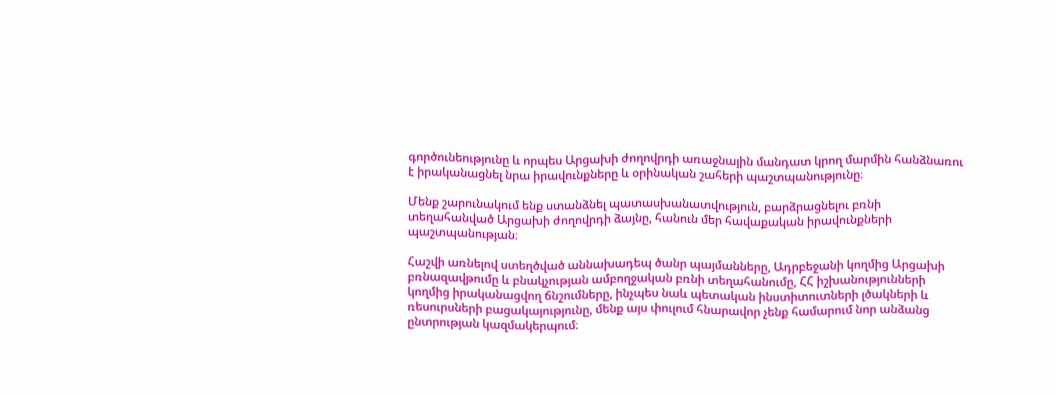գործունեությունը և որպես Արցախի ժողովրդի առաջնային մանդատ կրող մարմին հանձնառու է իրականացնել նրա իրավունքները և օրինական շահերի պաշտպանությունը։

Մենք շարունակում ենք ստանձնել պատասխանատվություն, բարձրացնելու բռնի տեղահանված Արցախի ժողովրդի ձայնը, հանուն մեր հավաքական իրավունքների պաշտպանության։

Հաշվի առնելով ստեղծված աննախադեպ ծանր պայմանները, Ադրբեջանի կողմից Արցախի բռնազավթումը և բնակչության ամբողջական բռնի տեղահանումը, ՀՀ իշխանությունների կողմից իրականացվող ճնշումները, ինչպես նաև պետական ինստիտուտների լծակների և ռեսուրսների բացակայությունը, մենք այս փուլում հնարավոր չենք համարում նոր անձանց ընտրության կազմակերպում։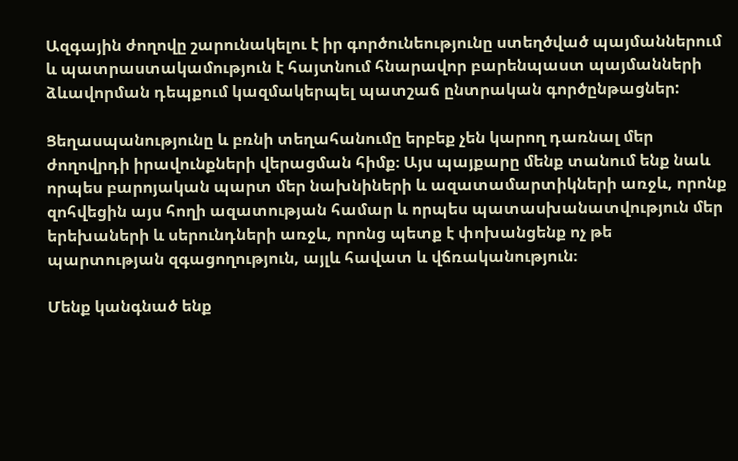Ազգային ժողովը շարունակելու է իր գործունեությունը ստեղծված պայմաններում և պատրաստակամություն է հայտնում հնարավոր բարենպաստ պայմանների ձևավորման դեպքում կազմակերպել պատշաճ ընտրական գործընթացներ:

Ցեղասպանությունը և բռնի տեղահանումը երբեք չեն կարող դառնալ մեր ժողովրդի իրավունքների վերացման հիմք։ Այս պայքարը մենք տանում ենք նաև որպես բարոյական պարտ մեր նախնիների և ազատամարտիկների առջև, որոնք զոհվեցին այս հողի ազատության համար և որպես պատասխանատվություն մեր երեխաների և սերունդների առջև, որոնց պետք է փոխանցենք ոչ թե պարտության զգացողություն, այլև հավատ և վճռականություն։

Մենք կանգնած ենք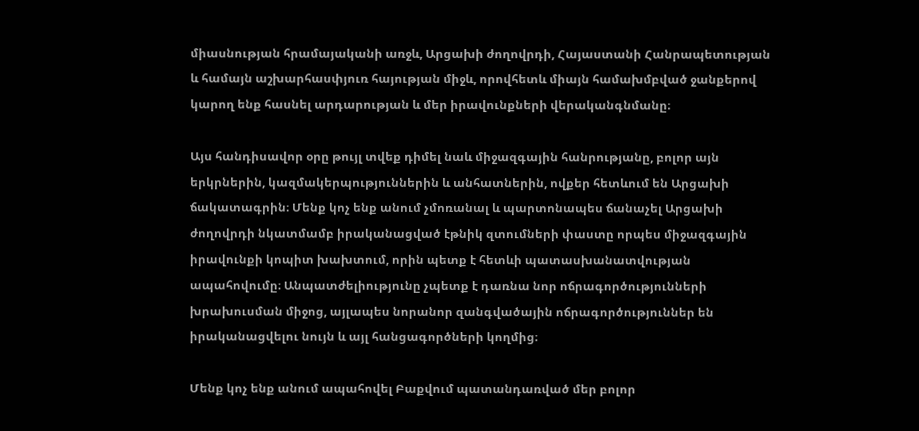միասնության հրամայականի առջև, Արցախի ժողովրդի, Հայաստանի Հանրապետության և համայն աշխարհասփյուռ հայության միջև, որովհետև միայն համախմբված ջանքերով կարող ենք հասնել արդարության և մեր իրավունքների վերականգնմանը։

Այս հանդիսավոր օրը թույլ տվեք դիմել նաև միջազգային հանրությանը, բոլոր այն երկրներին, կազմակերպություններին և անհատներին, ովքեր հետևում են Արցախի ճակատագրին։ Մենք կոչ ենք անում չմոռանալ և պարտոնապես ճանաչել Արցախի ժողովրդի նկատմամբ իրականացված էթնիկ զտումների փաստը որպես միջազգային իրավունքի կոպիտ խախտում, որին պետք է հետևի պատասխանատվության ապահովումը։ Անպատժելիությունը չպետք է դառնա նոր ոճրագործությունների խրախուսման միջոց, այլապես նորանոր զանգվածային ոճրագործություններ են իրականացվելու նույն և այլ հանցագործների կողմից։

Մենք կոչ ենք անում ապահովել Բաքվում պատանդառված մեր բոլոր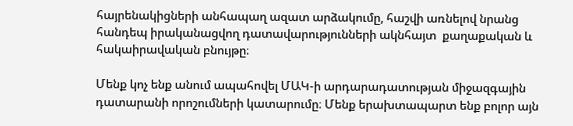հայրենակիցների անհապաղ ազատ արձակումը, հաշվի առնելով նրանց հանդեպ իրականացվող դատավարությունների ակնհայտ  քաղաքական և հակաիրավական բնույթը։

Մենք կոչ ենք անում ապահովել ՄԱԿ-ի արդարադատության միջազգային դատարանի որոշումների կատարումը։ Մենք երախտապարտ ենք բոլոր այն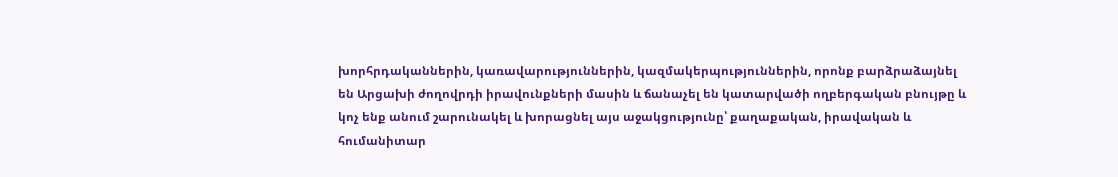խորհրդականներին, կառավարություններին, կազմակերպություններին, որոնք բարձրաձայնել են Արցախի ժողովրդի իրավունքների մասին և ճանաչել են կատարվածի ողբերգական բնույթը և կոչ ենք անում շարունակել և խորացնել այս աջակցությունը՝ քաղաքական, իրավական և հումանիտար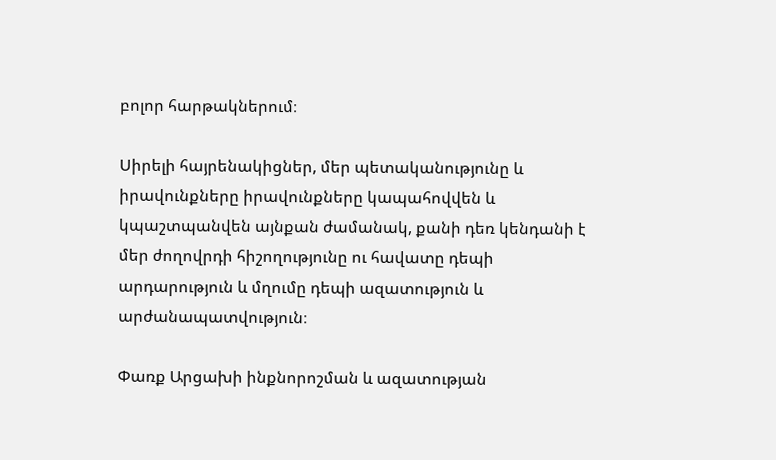բոլոր հարթակներում։

Սիրելի հայրենակիցներ, մեր պետականությունը և իրավունքները իրավունքները կապահովվեն և կպաշտպանվեն այնքան ժամանակ, քանի դեռ կենդանի է մեր ժողովրդի հիշողությունը ու հավատը դեպի արդարություն և մղումը դեպի ազատություն և արժանապատվություն։

Փառք Արցախի ինքնորոշման և ազատության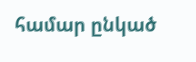համար ընկած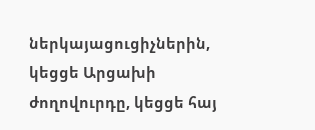ներկայացուցիչներին, կեցցե Արցախի ժողովուրդը, կեցցե հայ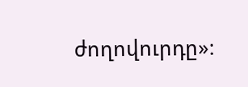ժողովուրդը»։